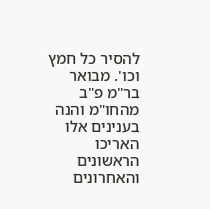להסיר כל חמץ וכו'. מבואר בר"מ פ"ב מהחו"מ והנה בענינים אלו האריכו הראשונים והאחרונים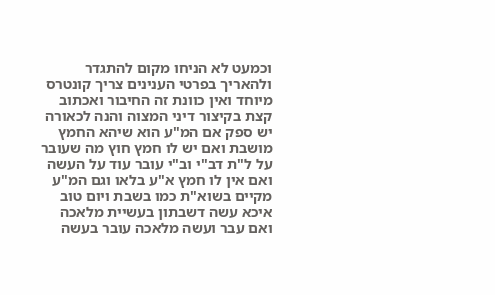וכמעט לא הניחו מקום להתגדר ולהאריך בפרטי הענינים צריך קונטרס מיוחד ואין כוונת זה החיבור ואכתוב קצת בקיצור דיני המצוה והנה לכאורה יש ספק אם המ"ע הוא שיהא החמץ מושבת ואם יש לו חמץ חוץ מה שעובר על ל"ת דב"י וב"י עובר עוד על העשה ואם אין לו חמץ א"ע בלאו וגם המ"ע מקיים בשוא"ת כמו בשבת ויום טוב איכא עשה דשבתון בעשיית מלאכה ואם עבר ועשה מלאכה עובר בעשה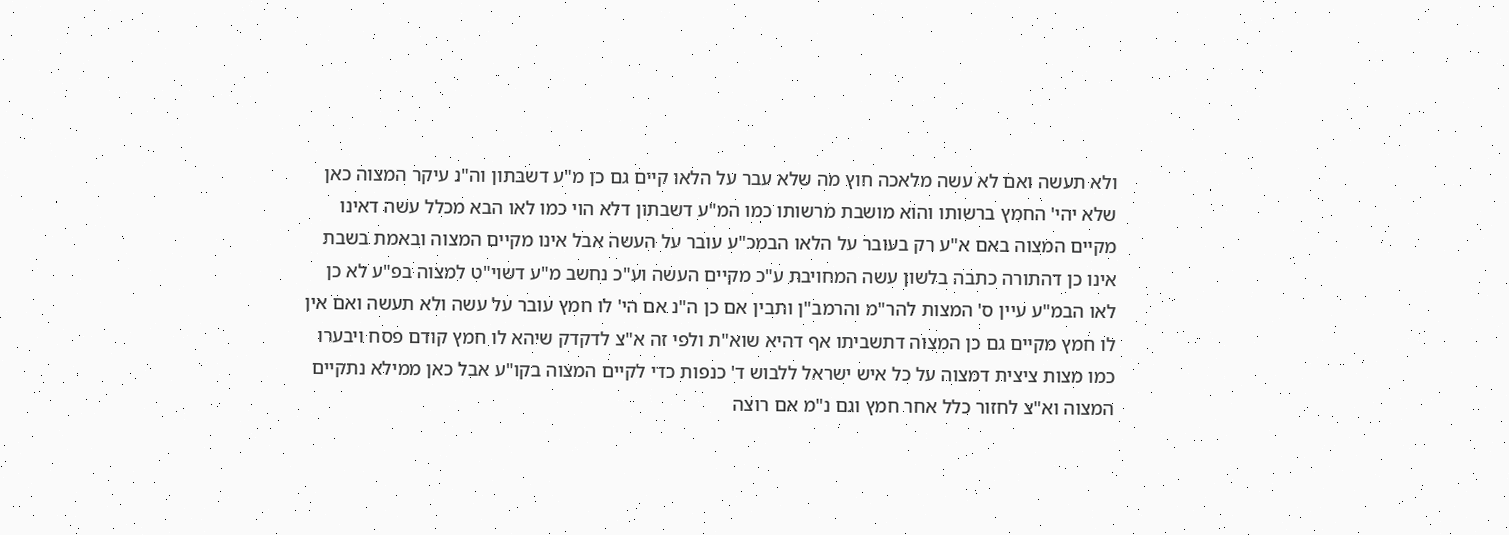ולא תעשה ואם לא עשה מלאכה חוץ מה שלא עבר על הלאו קיים גם כן מ"ע דשבתון וה"נ עיקר המצוה כאן שלא יהי' החמץ ברשותו והוא מושבת מרשותו כמו המ"ע דשבתון דלא הוי כמו לאו הבא מכלל עשה דאינו מקיים המצוה באם א"ע רק בעובר על הלאו הבמכ"ע עובר על העשה אבל אינו מקיים המצוה ובאמת בשבת אינו כן דהתורה כתבה בלשון עשה המחויבת ע"כ מקיים העשה וע"כ נחשב מ"ע דשוי"ט למצוה בפ"ע לא כן לאו הבמ"ע עיין ס' המצות להר"מ והרמב"ן ותבין אם כן ה"נ אם הי' לו חמץ עובר על עשה ולא תעשה ואם אין לו חמץ מקיים גם כן המצוה דתשביתו אף דהיא שוא"ת ולפי זה א"צ לדקדק שיהא לו חמץ קודם פסח ויבערו כמו מצות ציצית דמצוה על כל איש ישראל ללבוש ד' כנפות כדי לקיים המצוה בקו"ע אבל כאן ממילא נתקיים המצוה וא"צ לחזור כלל אחר חמץ וגם נ"מ אם רוצה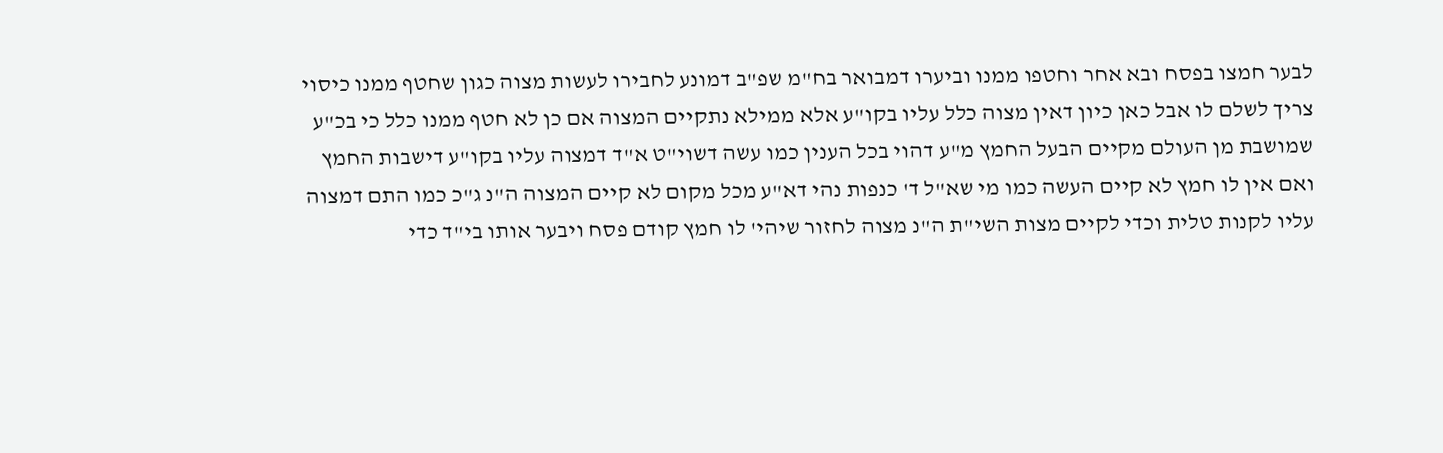לבער חמצו בפסח ובא אחר וחטפו ממנו וביערו דמבואר בח"מ שפ"ב דמונע לחבירו לעשות מצוה כגון שחטף ממנו כיסוי צריך לשלם לו אבל כאן כיון דאין מצוה כלל עליו בקו"ע אלא ממילא נתקיים המצוה אם כן לא חטף ממנו כלל כי בכ"ע שמושבת מן העולם מקיים הבעל החמץ מ"ע דהוי בכל הענין כמו עשה דשוי"ט א"ד דמצוה עליו בקו"ע דישבות החמץ ואם אין לו חמץ לא קיים העשה כמו מי שא"ל ד' כנפות נהי דא"ע מכל מקום לא קיים המצוה ה"נ ג"כ כמו התם דמצוה עליו לקנות טלית וכדי לקיים מצות השי"ת ה"נ מצוה לחזור שיהי' לו חמץ קודם פסח ויבער אותו בי"ד כדי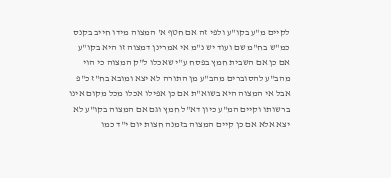לקיים מ"ע בקו"ע ולפי זה אם חטף א' המצוה מידו חייב בקנס כמ"ש בח"מ שם ועוד יש נ"מ אי אמרינן דמצוה זו היא בקו"ע אם כן אם השבית חמץ בפסח ע"י שאכלו ל"ק המצוה כי הוי מהב"ע להסוברים מהב"ע מן התורה לא יצא ומובא בח"ז כ"פ אבל אי המצוה היא בשוא"ת אם כן אפילו אכלו מכל מקום אינו ברשותו וקיים המ"ע כיון דא"ל חמץ וגם אם המצוה בקו"ע לא יצא אלא אם כן קיים המצוה בזמנה חצות יום י"ד כמו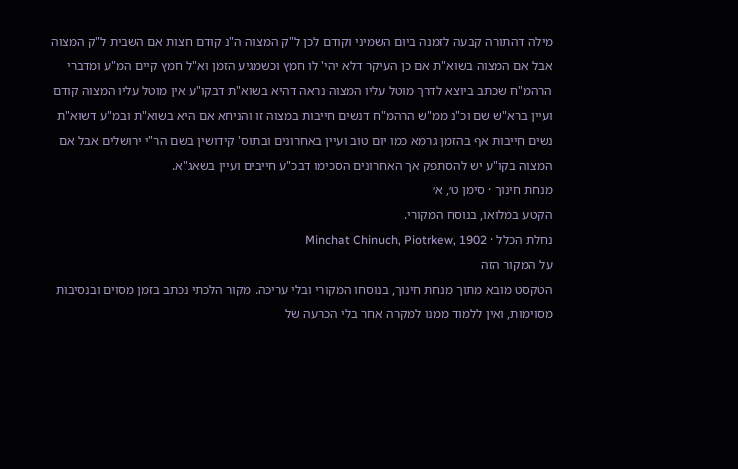מילה דהתורה קבעה לזמנה ביום השמיני וקודם לכן ל"ק המצוה ה"נ קודם חצות אם השבית ל"ק המצוה אבל אם המצוה בשוא"ת אם כן העיקר דלא יהי' לו חמץ וכשמגיע הזמן וא"ל חמץ קיים המ"ע ומדברי הרהמ"ח שכתב ביוצא לדרך מוטל עליו המצוה נראה דהיא בשוא"ת דבקו"ע אין מוטל עליו המצוה קודם ועיין ברא"ש שם וכ"נ ממ"ש הרהמ"ח דנשים חייבות במצוה זו והניחא אם היא בשוא"ת ובמ"ע דשוא"ת נשים חייבות אף בהזמן גרמא כמו יום טוב ועיין באחרונים ובתוס' קידושין בשם הר"י ירושלים אבל אם המצוה בקו"ע יש להסתפק אך האחרונים הסכימו דבכ"ע חייבים ועיין בשאג"א.
מנחת חינוך · סימן ט׳, א׳
הקטע במלואו, בנוסח המקורי.
נחלת הכלל · Minchat Chinuch, Piotrkew, 1902
על המקור הזה
הטקסט מובא מתוך מנחת חינוך, בנוסחו המקורי ובלי עריכה. מקור הלכתי נכתב בזמן מסוים ובנסיבות מסוימות, ואין ללמוד ממנו למקרה אחר בלי הכרעה של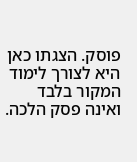פוסק. הצגתו כאן היא לצורך לימוד המקור בלבד ואינה פסק הלכה.